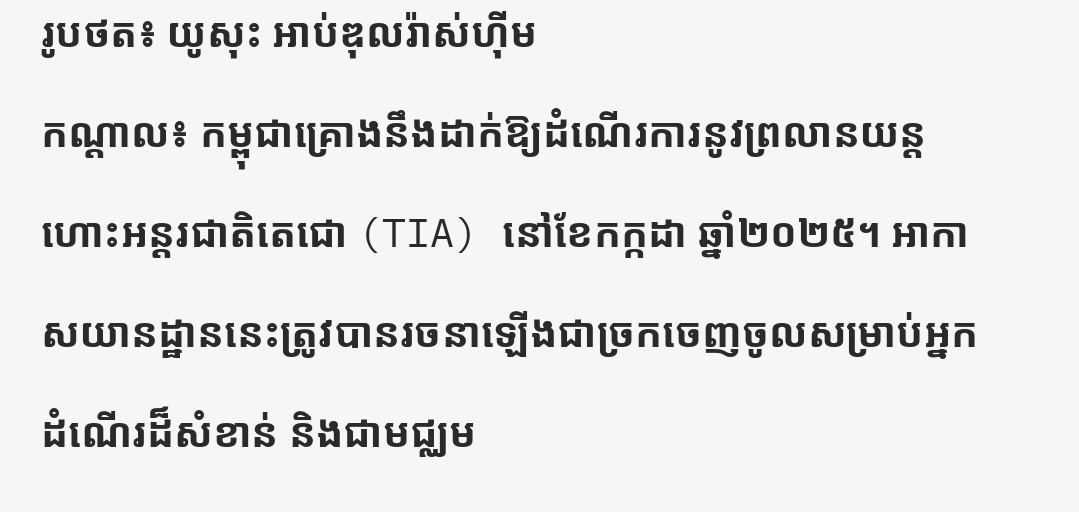រូបថត៖ យូសុះ អាប់ឌុលរ៉ាស់ហ៊ីម
កណ្ដាល៖ កម្ពុជាគ្រោងនឹងដាក់ឱ្យដំណើរការនូវព្រលានយន្តហោះអន្តរជាតិតេជោ (TIA) នៅខែកក្កដា ឆ្នាំ២០២៥។ អាកាសយានដ្ឋាននេះត្រូវបានរចនាឡើងជាច្រកចេញចូលសម្រាប់អ្នកដំណើរដ៏សំខាន់ និងជាមជ្ឈម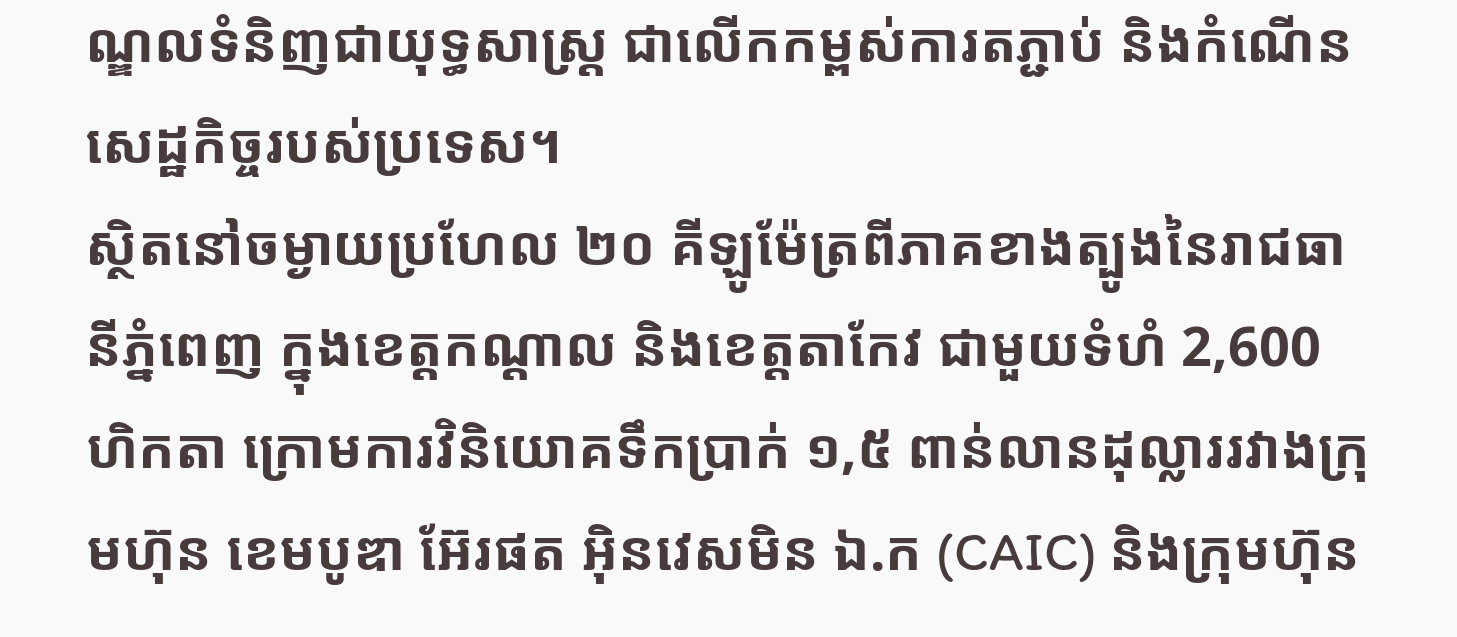ណ្ឌលទំនិញជាយុទ្ធសាស្ត្រ ជាលើកកម្ពស់ការតភ្ជាប់ និងកំណើនសេដ្ឋកិច្ចរបស់ប្រទេស។
ស្ថិតនៅចម្ងាយប្រហែល ២០ គីឡូម៉ែត្រពីភាគខាងត្បូងនៃរាជធានីភ្នំពេញ ក្នុងខេត្តកណ្តាល និងខេត្តតាកែវ ជាមួយទំហំ 2,600 ហិកតា ក្រោមការវិនិយោគទឹកប្រាក់ ១,៥ ពាន់លានដុល្លាររវាងក្រុមហ៊ុន ខេមបូឌា អ៊ែរផត អ៊ិនវេសមិន ឯ.ក (CAIC) និងក្រុមហ៊ុន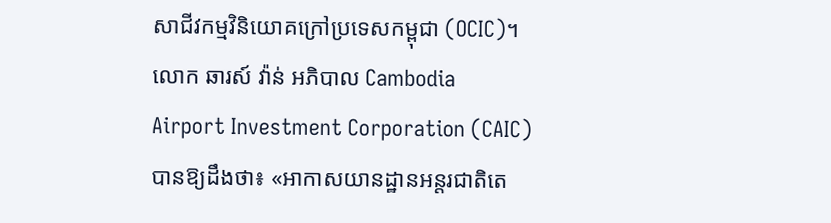សាជីវកម្មវិនិយោគក្រៅប្រទេសកម្ពុជា (OCIC)។
លោក ឆារស៍ វ៉ាន់ អភិបាល Cambodia Airport Investment Corporation (CAIC) បានឱ្យដឹងថា៖ «អាកាសយានដ្ឋានអន្តរជាតិតេ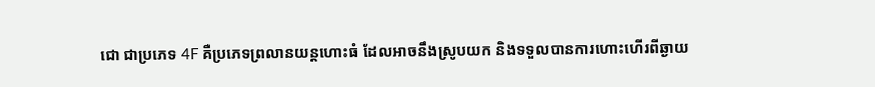ជោ ជាប្រភេទ 4F គឺប្រភេទព្រលានយន្តហោះធំ ដែលអាចនឹងស្រូបយក និងទទួលបានការហោះហើរពីឆ្ងាយ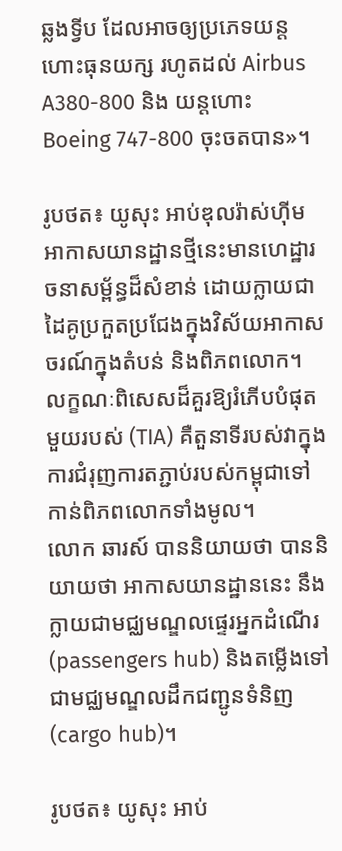ឆ្លងទ្វីប ដែលអាចឲ្យប្រភេទយន្តហោះធុនយក្ស រហូតដល់ Airbus A380-800 និង យន្តហោះ Boeing 747-800 ចុះចតបាន»។

រូបថត៖ យូសុះ អាប់ឌុលរ៉ាស់ហ៊ីម
អាកាសយានដ្ឋានថ្មីនេះមានហេដ្ឋារចនាសម្ព័ន្ធដ៏សំខាន់ ដោយក្លាយជាដៃគូប្រកួតប្រជែងក្នុងវិស័យអាកាសចរណ៍ក្នុងតំបន់ និងពិភពលោក។
លក្ខណៈពិសេសដ៏គួរឱ្យរំភើបបំផុតមួយរបស់ (TIA) គឺតួនាទីរបស់វាក្នុងការជំរុញការតភ្ជាប់របស់កម្ពុជាទៅកាន់ពិភពលោកទាំងមូល។
លោក ឆារស៍ បាននិយាយថា បាននិយាយថា អាកាសយានដ្ឋាននេះ នឹងក្លាយជាមជ្ឈមណ្ឌលផ្ទេរអ្នកដំណើរ (passengers hub) និងតម្លើងទៅជាមជ្ឈមណ្ឌលដឹកជញ្ជូនទំនិញ (cargo hub)។

រូបថត៖ យូសុះ អាប់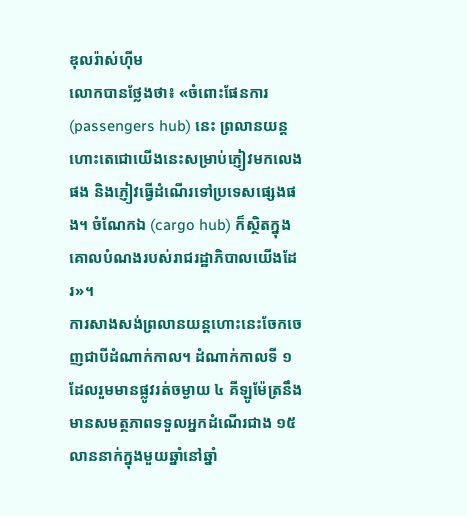ឌុលរ៉ាស់ហ៊ីម
លោកបានថ្លែងថា៖ «ចំពោះផែនការ (passengers hub) នេះ ព្រលានយន្ដហោះតេជោយើងនេះសម្រាប់ភ្ញៀវមកលេងផង និងភ្ញៀវធ្វើដំណើរទៅប្រទេសផ្សេងផង។ ចំណែកឯ (cargo hub) ក៏ស្ថិតក្នុងគោលបំណងរបស់រាជរដ្ឋាភិបាលយើងដែរ»។
ការសាងសង់ព្រលានយន្តហោះនេះចែកចេញជាបីដំណាក់កាល។ ដំណាក់កាលទី ១ ដែលរួមមានផ្លូវរត់ចម្ងាយ ៤ គីឡូម៉ែត្រនឹងមានសមត្ថភាពទទួលអ្នកដំណើរជាង ១៥ លាននាក់ក្នុងមួយឆ្នាំនៅឆ្នាំ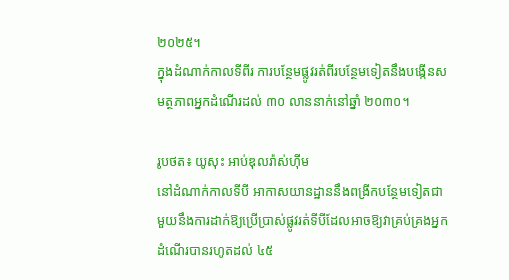២០២៥។
ក្នុងដំណាក់កាលទីពីរ ការបន្ថែមផ្លូវរត់ពីរបន្ថែមទៀតនឹងបង្កើនសមត្ថភាពអ្នកដំណើរដល់ ៣០ លាននាក់នៅឆ្នាំ ២០៣០។

រូបថត៖ យូសុះ អាប់ឌុលរ៉ាស់ហ៊ីម
នៅដំណាក់កាលទីបី អាកាសយានដ្ឋាននឹងពង្រីកបន្ថែមទៀតជាមួយនឹងការដាក់ឱ្យប្រើប្រាស់ផ្លូវរត់ទីបីដែលអាចឱ្យវាគ្រប់គ្រងអ្នកដំណើរបានរហូតដល់ ៤៥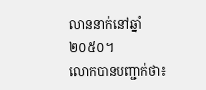លាននាក់នៅឆ្នាំ ២០៥០។
លោកបានបញ្ជាក់ថា៖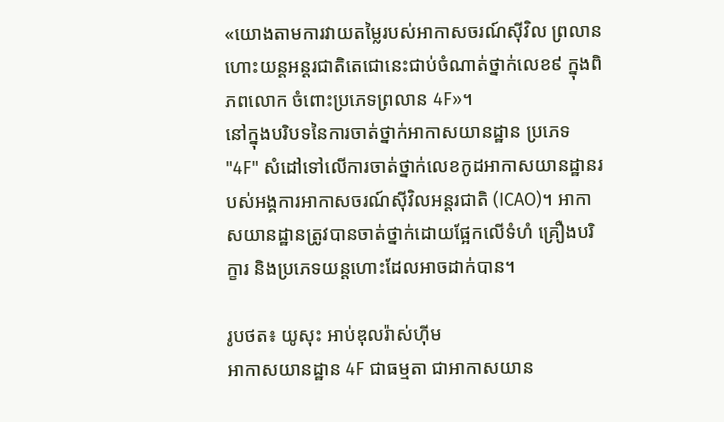«យោងតាមការវាយតម្លៃរបស់អាកាសចរណ៍ស៊ីវិល ព្រលានហោះយន្ដអន្ដរជាតិតេជោនេះជាប់ចំណាត់ថ្នាក់លេខ៩ ក្នុងពិភពលោក ចំពោះប្រភេទព្រលាន 4F»។
នៅក្នុងបរិបទនៃការចាត់ថ្នាក់អាកាសយានដ្ឋាន ប្រភេទ "4F" សំដៅទៅលើការចាត់ថ្នាក់លេខកូដអាកាសយានដ្ឋានរបស់អង្គការអាកាសចរណ៍ស៊ីវិលអន្តរជាតិ (ICAO)។ អាកាសយានដ្ឋានត្រូវបានចាត់ថ្នាក់ដោយផ្អែកលើទំហំ គ្រឿងបរិក្ខារ និងប្រភេទយន្តហោះដែលអាចដាក់បាន។

រូបថត៖ យូសុះ អាប់ឌុលរ៉ាស់ហ៊ីម
អាកាសយានដ្ឋាន 4F ជាធម្មតា ជាអាកាសយាន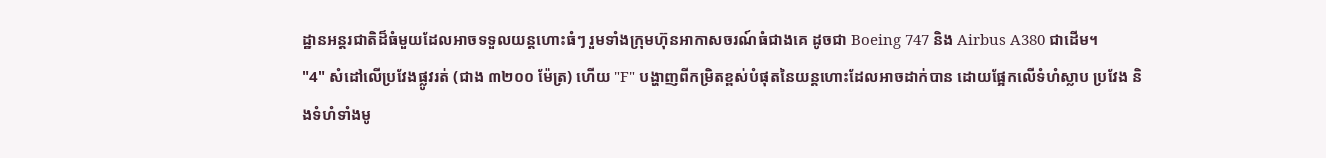ដ្ឋានអន្តរជាតិដ៏ធំមួយដែលអាចទទួលយន្តហោះធំៗ រួមទាំងក្រុមហ៊ុនអាកាសចរណ៍ធំជាងគេ ដូចជា Boeing 747 និង Airbus A380 ជាដើម។
"4" សំដៅលើប្រវែងផ្លូវរត់ (ជាង ៣២០០ ម៉ែត្រ) ហើយ "F" បង្ហាញពីកម្រិតខ្ពស់បំផុតនៃយន្តហោះដែលអាចដាក់បាន ដោយផ្អែកលើទំហំស្លាប ប្រវែង និងទំហំទាំងមូ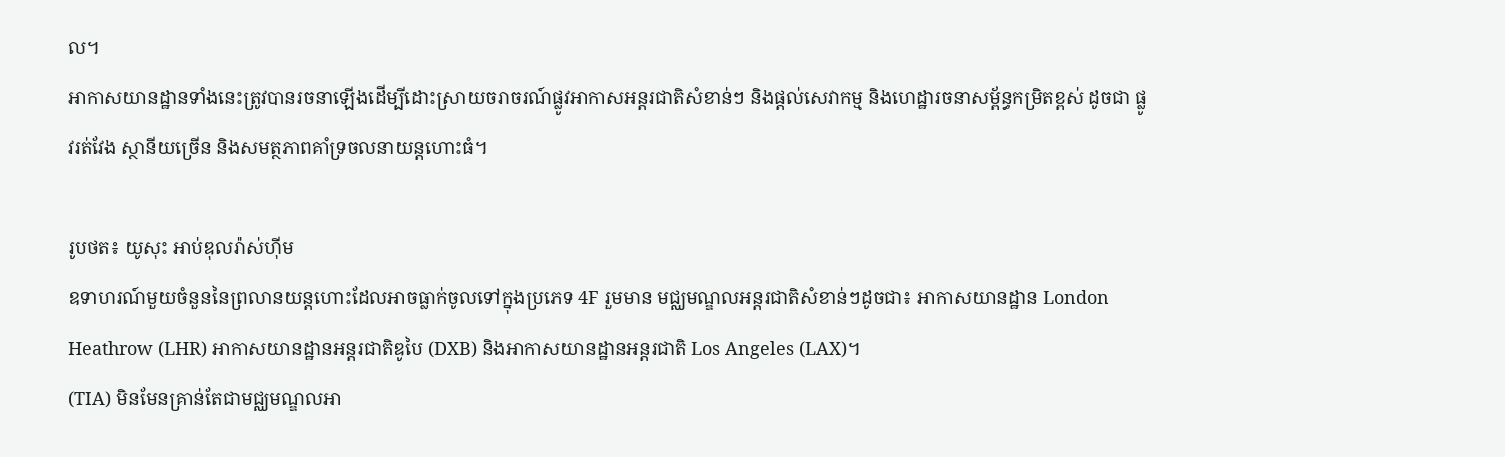ល។
អាកាសយានដ្ឋានទាំងនេះត្រូវបានរចនាឡើងដើម្បីដោះស្រាយចរាចរណ៍ផ្លូវអាកាសអន្តរជាតិសំខាន់ៗ និងផ្តល់សេវាកម្ម និងហេដ្ឋារចនាសម្ព័ន្ធកម្រិតខ្ពស់ ដូចជា ផ្លូវរត់វែង ស្ថានីយច្រើន និងសមត្ថភាពគាំទ្រចលនាយន្តហោះធំ។

រូបថត៖ យូសុះ អាប់ឌុលរ៉ាស់ហ៊ីម
ឧទាហរណ៍មួយចំនួននៃព្រលានយន្តហោះដែលអាចធ្លាក់ចូលទៅក្នុងប្រភេទ 4F រួមមាន មជ្ឈមណ្ឌលអន្តរជាតិសំខាន់ៗដូចជា៖ អាកាសយានដ្ឋាន London Heathrow (LHR) អាកាសយានដ្ឋានអន្តរជាតិឌូបៃ (DXB) និងអាកាសយានដ្ឋានអន្តរជាតិ Los Angeles (LAX)។
(TIA) មិនមែនគ្រាន់តែជាមជ្ឈមណ្ឌលអា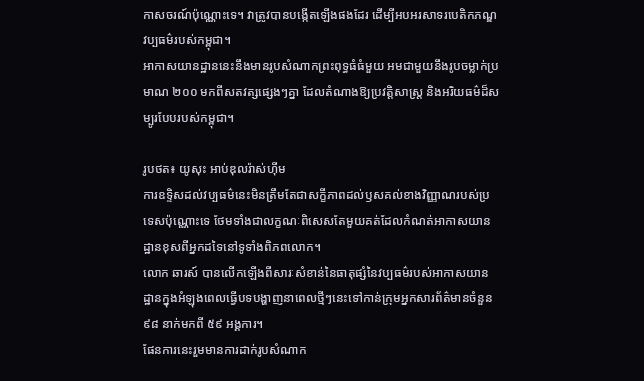កាសចរណ៍ប៉ុណ្ណោះទេ។ វាត្រូវបានបង្កើតឡើងផងដែរ ដើម្បីអបអរសាទរបេតិកភណ្ឌវប្បធម៌របស់កម្ពុជា។
អាកាសយានដ្ឋាននេះនឹងមានរូបសំណាកព្រះពុទ្ធធំធំមួយ អមជាមួយនឹងរូបចម្លាក់ប្រមាណ ២០០ មកពីសតវត្សផ្សេងៗគ្នា ដែលតំណាងឱ្យប្រវត្តិសាស្ត្រ និងអរិយធម៌ដ៏សម្បូរបែបរបស់កម្ពុជា។

រូបថត៖ យូសុះ អាប់ឌុលរ៉ាស់ហ៊ីម
ការឧទ្ទិសដល់វប្បធម៌នេះមិនត្រឹមតែជាសក្ខីភាពដល់ឫសគល់ខាងវិញ្ញាណរបស់ប្រទេសប៉ុណ្ណោះទេ ថែមទាំងជាលក្ខណៈពិសេសតែមួយគត់ដែលកំណត់អាកាសយានដ្ឋានខុសពីអ្នកដទៃនៅទូទាំងពិភពលោក។
លោក ឆារស៍ បានលើកឡើងពីសារៈសំខាន់នៃធាតុផ្សំនៃវប្បធម៌របស់អាកាសយានដ្ឋានក្នុងអំឡុងពេលធ្វើបទបង្ហាញនាពេលថ្មីៗនេះទៅកាន់ក្រុមអ្នកសារព័ត៌មានចំនួន ៩៨ នាក់មកពី ៥៩ អង្គការ។
ផែនការនេះរួមមានការដាក់រូបសំណាក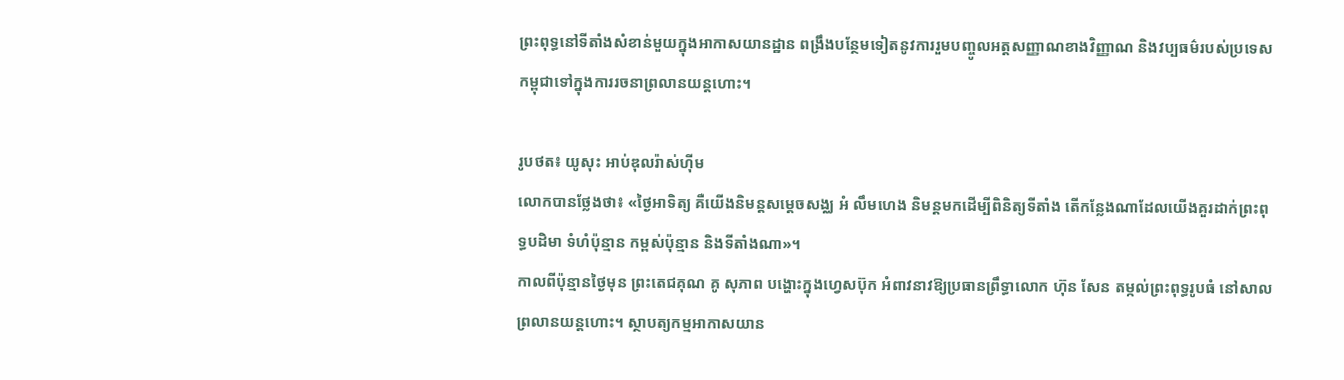ព្រះពុទ្ធនៅទីតាំងសំខាន់មួយក្នុងអាកាសយានដ្ឋាន ពង្រឹងបន្ថែមទៀតនូវការរួមបញ្ចូលអត្តសញ្ញាណខាងវិញ្ញាណ និងវប្បធម៌របស់ប្រទេសកម្ពុជាទៅក្នុងការរចនាព្រលានយន្តហោះ។

រូបថត៖ យូសុះ អាប់ឌុលរ៉ាស់ហ៊ីម
លោកបានថ្លែងថា៖ «ថ្ងៃអាទិត្យ គឺយើងនិមន្តសម្ដេចសង្ឈ អំ លឹមហេង និមន្តមកដើម្បីពិនិត្យទីតាំង តើកន្លែងណាដែលយើងគួរដាក់ព្រះពុទ្ធបដិមា ទំហំប៉ុន្មាន កម្ពស់ប៉ុន្មាន និងទីតាំងណា»។
កាលពីប៉ុន្មានថ្ងៃមុន ព្រះតេជគុណ គូ សុភាព បង្ហោះក្នុងហ្វេសប៊ុក អំពាវនាវឱ្យប្រធានព្រឹទ្ធាលោក ហ៊ុន សែន តម្កល់ព្រះពុទ្ធរូបធំ នៅសាលព្រលានយន្តហោះ។ ស្ថាបត្យកម្មអាកាសយាន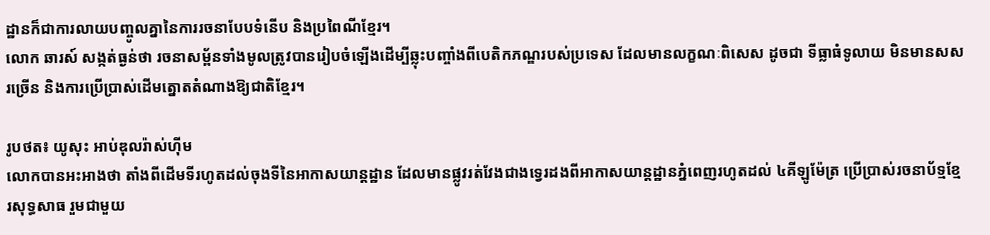ដ្ឋានក៏ជាការលាយបញ្ចូលគ្នានៃការរចនាបែបទំនើប និងប្រពៃណីខ្មែរ។
លោក ឆារស៍ សង្កត់ធ្ងន់ថា រចនាសម្ព័នទាំងមូលត្រូវបានរៀបចំឡើងដើម្បីឆ្លុះបញ្ចាំងពីបេតិកភណ្ឌរបស់ប្រទេស ដែលមានលក្ខណៈពិសេស ដូចជា ទីធ្លាធំទូលាយ មិនមានសសរច្រើន និងការប្រើប្រាស់ដើមត្នោតតំណាងឱ្យជាតិខ្មែរ។

រូបថត៖ យូសុះ អាប់ឌុលរ៉ាស់ហ៊ីម
លោកបានអះអាងថា តាំងពីដើមទីរហូតដល់ចុងទីនៃអាកាសយាន្ដដ្ឋាន ដែលមានផ្លូវរត់វែងជាងទ្វេរដងពីអាកាសយាន្ដដ្ឋានភ្នំពេញរហូតដល់ ៤គីឡូម៉ែត្រ ប្រើប្រាស់រចនាប័ទ្មខ្មែរសុទ្ធសាធ រួមជាមួយ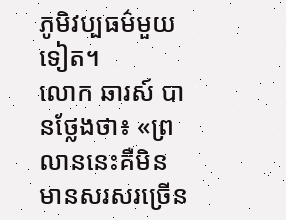ភូមិវប្បធម៌មួយទៀត។
លោក ឆារស៍ បានថ្លែងថា៖ «ព្រលាននេះគឺមិនមានសរសរច្រើន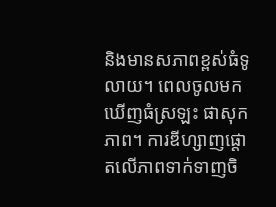និងមានសភាពខ្ពស់ធំទូលាយ។ ពេលចូលមក ឃើញធំស្រឡះ ផាសុកភាព។ ការឌីហ្សាញផ្ដោតលើភាពទាក់ទាញចិ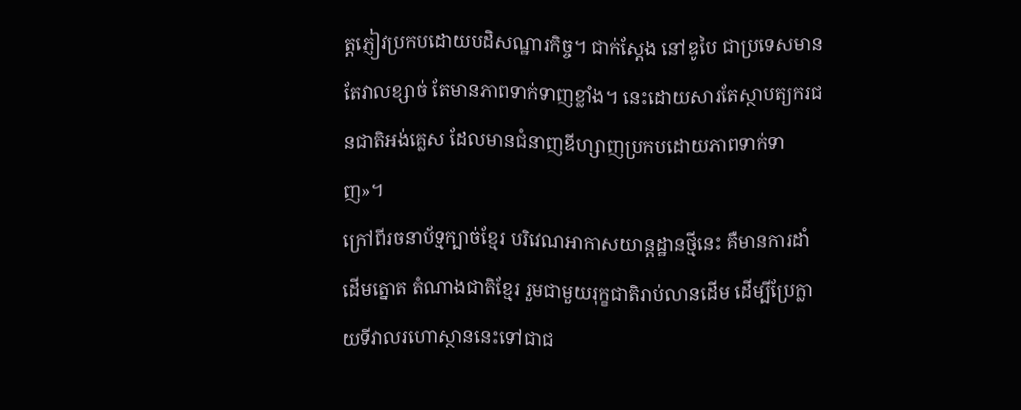ត្ដភ្ញៀវប្រកបដោយបដិសណ្ឋារកិច្ច។ ជាក់ស្ដែង នៅឌូបៃ ជាប្រទេសមានតែវាលខ្សាច់ តែមានភាពទាក់ទាញខ្លាំង។ នេះដោយសារតែស្ថាបត្យករជនជាតិអង់គ្លេស ដែលមានជំនាញឌីហ្សាញប្រកបដោយភាពទាក់ទាញ»។
ក្រៅពីរចនាប័ទ្មក្បាច់ខ្មែរ បរិវេណអាកាសយាន្ដដ្ឋានថ្មីនេះ គឺមានការដាំដើមត្នោត តំណាងជាតិខ្មែរ រួមជាមួយរុក្ខជាតិរាប់លានដើម ដើម្បីប្រែក្លាយទីវាលរហោស្ថាននេះទៅជាជ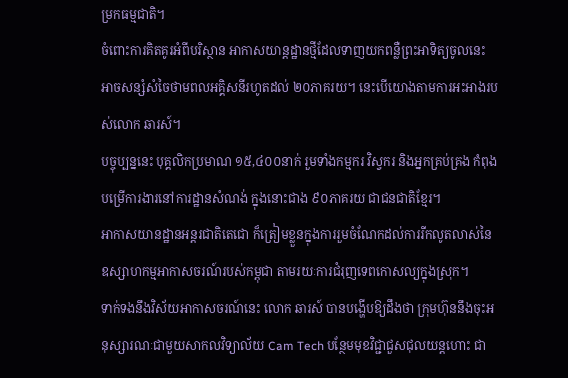ម្រកធម្មជាតិ។
ចំពោះការគិតគូរអំពីបរិស្ថាន អាកាសយាន្ដដ្ឋានថ្មីដែលទាញយកពន្លឺព្រះអាទិត្យចូលនេះ អាចសន្សំសំចៃថាមពលអគ្គិសនីរហូតដល់ ២០ភាគរយ។ នេះបើយោងតាមការអះអាងរបស់លោក ឆារស៍។
បច្ចុប្បន្ននេះ បុគ្គលិកប្រមាណ ១៥,៤០០នាក់ រួមទាំងកម្មករ វិស្វករ និងអ្នកគ្រប់គ្រង កំពុងបម្រើការងារនៅការដ្ឋានសំណង់ ក្នុងនោះជាង ៩០ភាគរយ ជាជនជាតិខ្មែរ។
អាកាសយានដ្ឋានអន្តរជាតិតេជោ ក៏ត្រៀមខ្លួនក្នុងការរួមចំណែកដល់ការរីកលូតលាស់នៃឧស្សាហកម្មអាកាសចរណ៍របស់កម្ពុជា តាមរយៈការជំរុញទេពកោសល្យក្នុងស្រុក។
ទាក់ទងនឹងវិស័យអាកាសចរណ៍នេះ លោក ឆារស៍ បានបង្ហើបឱ្យដឹងថា ក្រុមហ៊ុននឹងចុះអនុស្សារណៈជាមួយសាកលវិទ្យាល័យ Cam Tech បន្ថែមមុខវិជ្ជាជួសជុលយន្ដហោះ ជា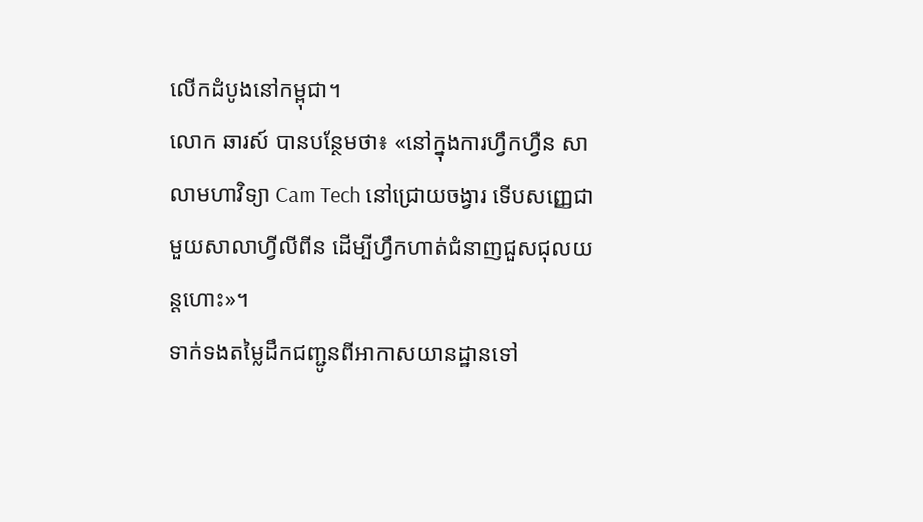លើកដំបូងនៅកម្ពុជា។
លោក ឆារស៍ បានបន្ថែមថា៖ «នៅក្នុងការហ្វឹកហ្វឺន សាលាមហាវិទ្យា Cam Tech នៅជ្រោយចង្វារ ទើបសញ្ញេជាមួយសាលាហ្វីលីពីន ដើម្បីហ្វឹកហាត់ជំនាញជួសជុលយន្ដហោះ»។
ទាក់ទងតម្លៃដឹកជញ្ជូនពីអាកាសយានដ្ឋានទៅ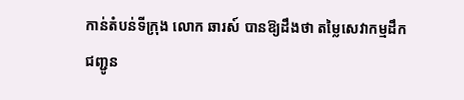កាន់តំបន់ទីក្រុង លោក ឆារស៍ បានឱ្យដឹងថា តម្លៃសេវាកម្មដឹកជញ្ជូន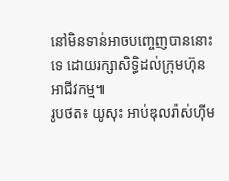នៅមិនទាន់អាចបញ្ចេញបាននោះទេ ដោយរក្សាសិទ្ធិដល់ក្រុមហ៊ុនអាជីវកម្ម៕
រូបថត៖ យូសុះ អាប់ឌុលរ៉ាស់ហ៊ីម